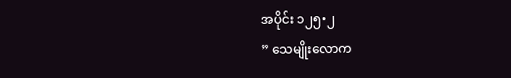အပိုင်း ၁၂၅•၂
” သေမျိုးလောက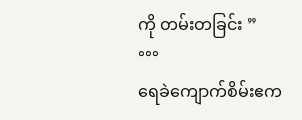ကို တမ်းတခြင်း ”
°°°
ရေခဲကျောက်စိမ်းဧက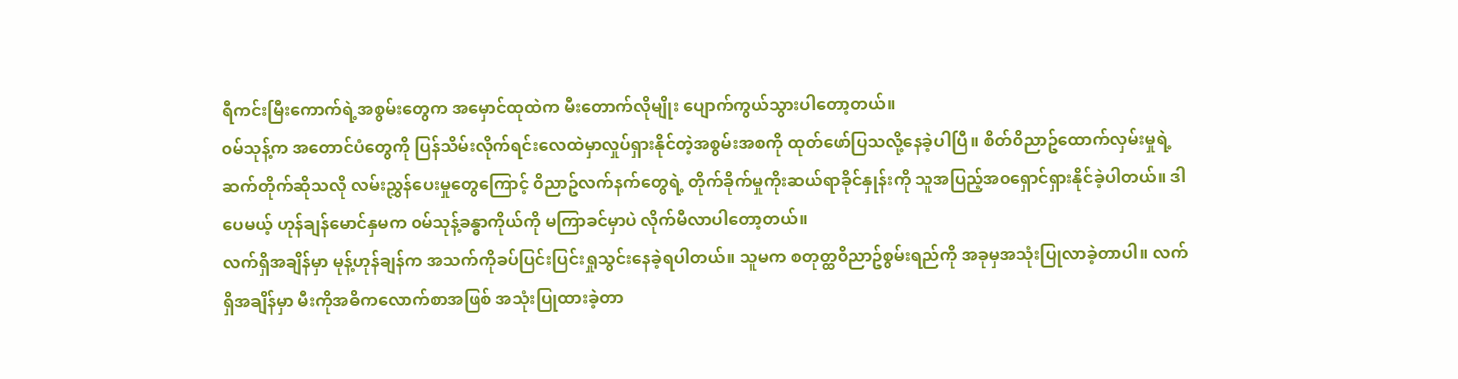ရီကင်းမြီးကောက်ရဲ့အစွမ်းတွေက အမှောင်ထုထဲက မီးတောက်လိုမျိုး ပျောက်ကွယ်သွားပါတော့တယ်။
၀မ်သုန့်က အတောင်ပံတွေကို ပြန်သိမ်းလိုက်ရင်းလေထဲမှာလှုပ်ရှားနိုင်တဲ့အစွမ်းအစကို ထုတ်ဖော်ပြသလို့နေခဲ့ပါပြီ။ စိတ်၀ိညာဥ်ထောက်လှမ်းမှုရဲ့ ဆက်တိုက်ဆိုသလို လမ်းညွှန်ပေးမှုတွေကြောင့် ၀ိညာဥ်လက်နက်တွေရဲ့ တိုက်ခိုက်မှုကိုးဆယ်ရာခိုင်နှုန်းကို သူအပြည့်အ၀ရှောင်ရှားနိုင်ခဲ့ပါတယ်။ ဒါပေမယ့် ဟုန်ချန်မောင်နှမက ၀မ်သုန့်ခန္ဓာကိုယ်ကို မကြာခင်မှာပဲ လိုက်မီလာပါတော့တယ်။
လက်ရှိအချိန်မှာ မုန့်ဟုန်ချန်က အသက်ကိုခပ်ပြင်းပြင်းရှုသွင်းနေခဲ့ရပါတယ်။ သူမက စတုတ္ထ၀ိညာဥ်စွမ်းရည်ကို အခုမှအသုံးပြုလာခဲ့တာပါ။ လက်ရှိအချိန်မှာ မီးကိုအဓိကလောက်စာအဖြစ် အသုံးပြုထားခဲ့တာ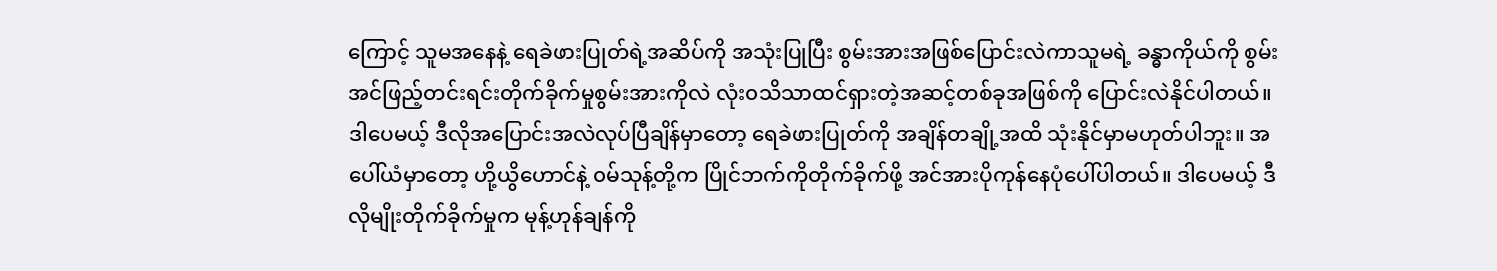ကြောင့် သူမအနေနဲ့ ရေခဲဖားပြုတ်ရဲ့အဆိပ်ကို အသုံးပြုပြီး စွမ်းအားအဖြစ်ပြောင်းလဲကာသူမရဲ့ ခန္ဓာကိုယ်ကို စွမ်းအင်ဖြည့်တင်းရင်းတိုက်ခိုက်မှုစွမ်းအားကိုလဲ လုံး၀သိသာထင်ရှားတဲ့အဆင့်တစ်ခုအဖြစ်ကို ပြောင်းလဲနိုင်ပါတယ်။
ဒါပေမယ့် ဒီလိုအပြောင်းအလဲလုပ်ပြီချိန်မှာတော့ ရေခဲဖားပြုတ်ကို အချိန်တချို့အထိ သုံးနိုင်မှာမဟုတ်ပါဘူး။ အပေါ်ယံမှာတော့ ဟို့ယွိဟောင်နဲ့ ၀မ်သုန့်တို့က ပြိုင်ဘက်ကိုတိုက်ခိုက်ဖို့ အင်အားပိုကုန်နေပုံပေါ်ပါတယ်။ ဒါပေမယ့် ဒီလိုမျိုးတိုက်ခိုက်မှုက မုန့်ဟုန်ချန်ကို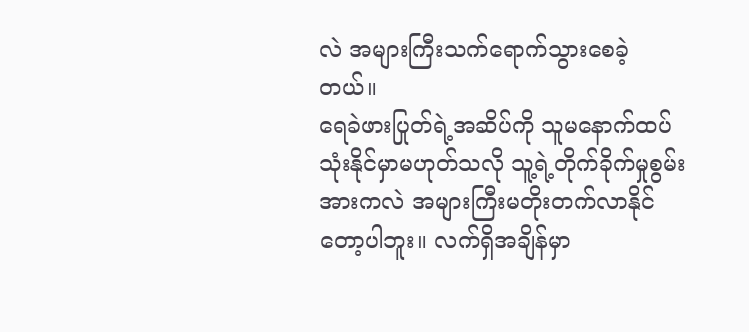လဲ အများကြီးသက်ရောက်သွားစေခဲ့တယ်။
ရေခဲဖားပြုတ်ရဲ့အဆိပ်ကို သူမနောက်ထပ်သုံးနိုင်မှာမဟုတ်သလို သူ့ရဲ့တိုက်ခိုက်မှုစွမ်းအားကလဲ အများကြီးမတိုးတက်လာနိုင်တော့ပါဘူး။ လက်ရှိအချိန်မှာ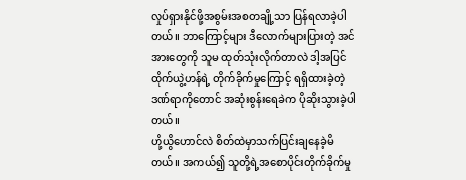လှုပ်ရှားနိုင်ဖို့အစွမ်းအစတချို့သာ ပြန်ရလာခဲ့ပါတယ်။ ဘာကြောင့်များ ဒီလောက်များပြားတဲ့ အင်အားတွေကို သူမ ထုတ်သုံးလိုက်တာလဲ ဒါ့အပြင် ထိုက်ယွဲ့ဟန်ရဲ့ တိုက်ခိုက်မှုကြောင့် ရရှိထားခဲ့တဲ့ ဒဏ်ရာကိုတောင် အဆုံးစွန်းရေခဲက ပိုဆိုးသွားခဲ့ပါတယ်။
ဟို့ယွိဟောင်လဲ စိတ်ထဲမှာသက်ပြင်းချနေခဲ့မိတယ်။ အကယ်၍ သူတို့ရဲ့အစောပိုင်းတိုက်ခိုက်မှု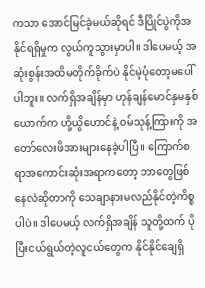ကသာ အောင်မြင်ခဲ့မယ်ဆိုရင် ဒီပြိုင်ပွဲကိုအနိုင်ရရှိမှုက လွယ်ကူသွားမှာပါ။ ဒါပေမယ့် အဆုံးစွန်းအထိမတိုက်ခိုက်ပဲ နိုင်မဲ့ပုံတော့မပေါ်ပါဘူး။ လက်ရှိအချိန်မှာ ဟုန်ချန်မောင်နှမနှစ်ယောက်က ဟို့ယွိဟောင်နဲ့ ၀မ်သုန့်ကြားကို အတော်လေးဖိအားများနေခဲ့ပါပြီ။ ကြောက်စရာအကောင်းဆုံးအရာကတော့ ဘာတွေဖြစ်နေလဲဆိုတာကို သေချာနားမလည်နိုင်တဲ့ကိစ္စပါပဲ။ ဒါပေမယ့် လက်ရှိအချိန် သူတို့ထက် ပိုပြီးငယ်ရွယ်တဲ့လူငယ်တွေက နိုင်နိုင်ချေရှိ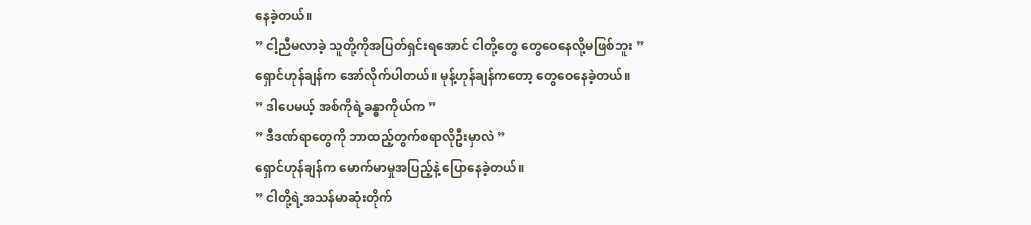နေခဲ့တယ်။
” ငါ့ညီမလာခဲ့ သူတို့ကိုအပြတ်ရှင်းရအောင် ငါတို့တွေ တွေဝေနေလို့မဖြစ်ဘူး ”
ရှောင်ဟုန်ချန်က အော်လိုက်ပါတယ်။ မုန့်ဟုန်ချန်ကတော့ တွေဝေနေခဲ့တယ်။
” ဒါပေမယ့် အစ်ကိုရဲ့ခန္ဓာကိုယ်က ”
” ဒီဒဏ်ရာတွေကို ဘာထည့်တွက်စရာလိုဦးမှာလဲ ”
ရှောင်ဟုန်ချန်က မောက်မာမှုအပြည့်နဲ့ ပြောနေခဲ့တယ်။
” ငါတို့ရဲ့အသန်မာဆုံးတိုက်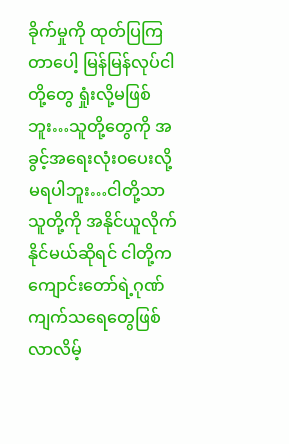ခိုက်မှုကို ထုတ်ပြကြတာပေါ့ မြန်မြန်လုပ်ငါတို့တွေ ရှုံးလို့မဖြစ်ဘူး…သူတို့တွေကို အခွင့်အရေးလုံး၀ပေးလို့မရပါဘူး…ငါတို့သာ သူတို့ကို အနိုင်ယူလိုက်နိုင်မယ်ဆိုရင် ငါတို့က ကျောင်းတော်ရဲ့ဂုဏ်ကျက်သရေတွေဖြစ်လာလိမ့်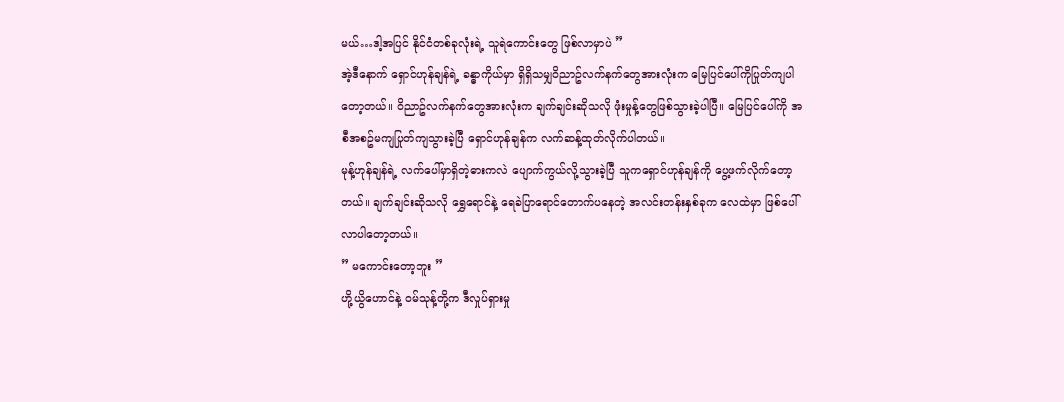မယ်…ဒါ့အပြင် နိုင်ငံတစ်ခုလုံးရဲ့ သူရဲကောင်းတွေ ဖြစ်လာမှာပဲ ”
အဲ့ဒီနောက် ရှောင်ဟုန်ချန်ရဲ့ ခန္ဓာကိုယ်မှာ ရှိရှိသမျှ၀ိညာဥ်လက်နက်တွေအားလုံးက မြေပြင်ပေါ်ကိုပြုတ်ကျပါတော့တယ်။ ၀ိညာဥ်လက်နက်တွေအားလုံးက ချက်ချင်းဆိုသလို ဖုံးမှုန့်တွေဖြစ်သွားခဲ့ပါပြီ။ မြေပြင်ပေါ်ကို အစီအစဥ်မကျပြုတ်ကျသွားခဲ့ပြီ ရှောင်ဟုန်ချန်က လက်ဆန့်ထုတ်လိုက်ပါတယ်။
မုန့်ဟုန်ချန်ရဲ့ လက်ပေါ်မှာရှိတဲ့ဓားကလဲ ပျောက်ကွယ်လို့သွားခဲ့ပြီ သူကရှောင်ဟုန်ချန်ကို ပွေ့ဖက်လိုက်တော့တယ်။ ချက်ချင်းဆိုသလို ရွှေရောင်နဲ့ ရေခဲပြာရောင်တောက်ပနေတဲ့ အလင်းတန်းနှစ်ခုက လေထဲမှာ ဖြစ်ပေါ်လာပါတော့တယ်။
” မကောင်းတော့ဘူး ”
ဟို့ယွိဟောင်နဲ့ ၀မ်သုန့်တို့က ဒီလှုပ်ရှားမှု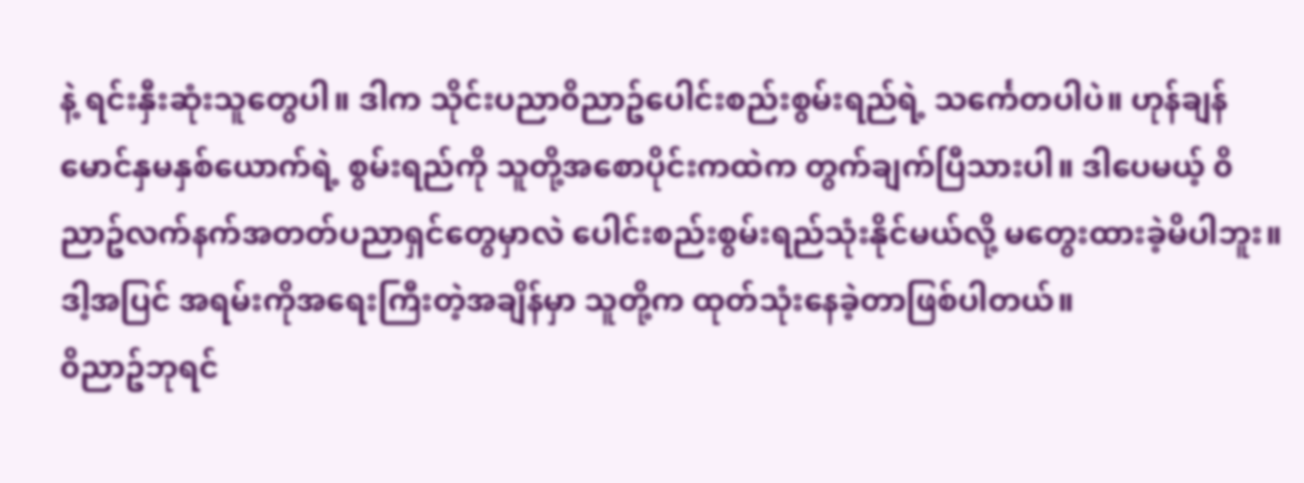နဲ့ ရင်းနှီးဆုံးသူတွေပါ။ ဒါက သိုင်းပညာ၀ိညာဥ်ပေါင်းစည်းစွမ်းရည်ရဲ့ သင်္ကေတပါပဲ။ ဟုန်ချန် မောင်နှမနှစ်ယောက်ရဲ့ စွမ်းရည်ကို သူတို့အစောပိုင်းကထဲက တွက်ချက်ပြီသားပါ။ ဒါပေမယ့် ၀ိညာဥ်လက်နက်အတတ်ပညာရှင်တွေမှာလဲ ပေါင်းစည်းစွမ်းရည်သုံးနိုင်မယ်လို့ မတွေးထားခဲ့မိပါဘူး။ ဒါ့အပြင် အရမ်းကိုအရေးကြီးတဲ့အချိန်မှာ သူတို့က ထုတ်သုံးနေခဲ့တာဖြစ်ပါတယ်။
၀ိညာဥ်ဘုရင်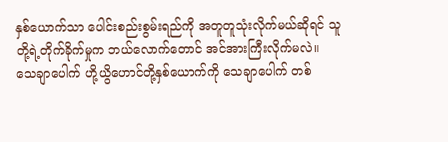နှစ်ယောက်သာ ပေါင်းစည်းစွမ်းရည်ကို အတူတူသုံးလိုက်မယ်ဆိုရင် သူတို့ရဲ့တိုက်ခိုက်မှုက ဘယ်လောက်တောင် အင်အားကြီးလိုက်မလဲ။ သေချာပေါက် ဟို့ယွိဟောင်တို့နှစ်ယောက်ကို သေချာပေါက် တစ်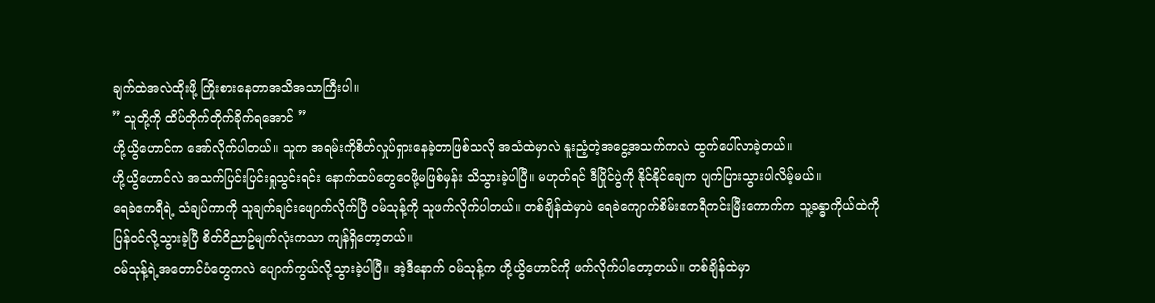ချက်ထဲအလဲထိုးဖို့ ကြိုးစားနေတာအသိအသာကြီးပါ။
” သူတို့ကို ထိပ်တိုက်တိုက်ခိုက်ရအောင် ”
ဟို့ယွိဟောင်က အော်လိုက်ပါတယ်။ သူက အရမ်းကိုစိတ်လှုပ်ရှားနေခဲ့တာဖြစ်သလို အသံထဲမှာလဲ နူးညံ့တဲ့အငွေ့အသက်ကလဲ ထွက်ပေါ်လာခဲ့တယ်။
ဟို့ယွိဟောင်လဲ အသက်ပြင်းပြင်းရှုသွင်းရင်း နောက်ထပ်တွေဝေဖို့မဖြစ်မှန်း သိသွားခဲ့ပါပြီ။ မဟုတ်ရင် ဒီပြိုင်ပွဲကို နိုင်နိုင်ချေက ပျက်ပြားသွားပါလိမ့်မယ်။
ရေခဲဧကရီရဲ့ သံချပ်ကာကို သူချက်ချင်းဖျောက်လိုက်ပြီ ၀မ်သုန့်ကို သူဖက်လိုက်ပါတယ်။ တစ်ချိန်ထဲမှာပဲ ရေခဲကျောက်စိမ်းဧကရီကင်းမြီးကောက်က သူ့ခန္ဓာကိုယ်ထဲကို ပြန်၀င်လို့သွားခဲ့ပြီ စိတ်၀ိညာဥ်မျက်လုံးကသာ ကျန်ရှိတော့တယ်။
၀မ်သုန့်ရဲ့အတောင်ပံတွေကလဲ ပျောက်ကွယ်လို့သွားခဲ့ပါပြီ။ အဲ့ဒီနောက် ၀မ်သုန့်က ဟို့ယွိဟောင်ကို ဖက်လိုက်ပါတော့တယ်။ တစ်ချိန်ထဲမှာ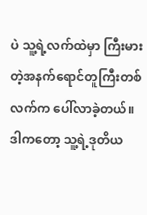ပဲ သူ့ရဲ့လက်ထဲမှာ ကြီးမားတဲ့အနက်ရောင်တူကြီးတစ်လက်က ပေါ်လာခဲ့တယ်။ ဒါကတော့ သူ့ရဲ့ဒုတိယ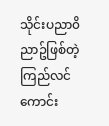သိုင်းပညာ၀ိညာဥ်ဖြစ်တဲ့ ကြည်လင်ကောင်း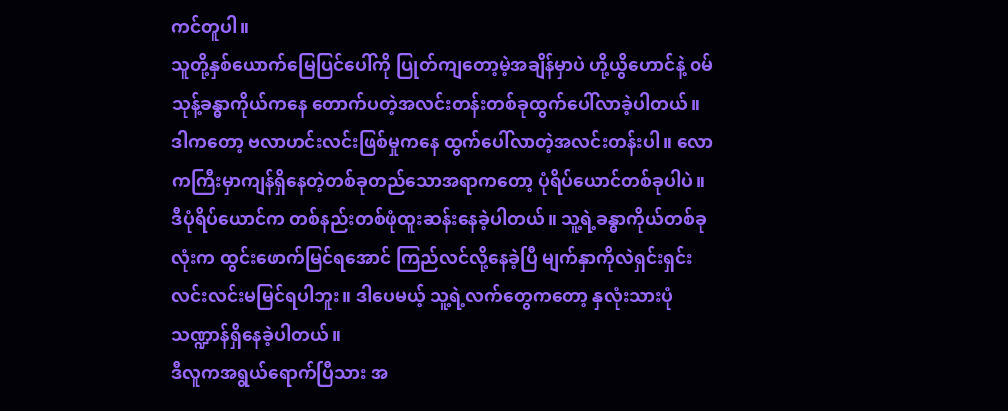ကင်တူပါ။
သူတို့နှစ်ယောက်မြေပြင်ပေါ်ကို ပြုတ်ကျတော့မဲ့အချိန်မှာပဲ ဟို့ယွိဟောင်နဲ့ ၀မ်သုန့်ခန္ဓာကိုယ်ကနေ တောက်ပတဲ့အလင်းတန်းတစ်ခုထွက်ပေါ်လာခဲ့ပါတယ်။
ဒါကတော့ ဗလာဟင်းလင်းဖြစ်မှုကနေ ထွက်ပေါ်လာတဲ့အလင်းတန်းပါ။ လောကကြီးမှာကျန်ရှိနေတဲ့တစ်ခုတည်သောအရာကတော့ ပုံရိပ်ယောင်တစ်ခုပါပဲ။ ဒီပုံရိပ်ယောင်က တစ်နည်းတစ်ဖုံထူးဆန်းနေခဲ့ပါတယ်။ သူ့ရဲ့ခန္ဓာကိုယ်တစ်ခုလုံးက ထွင်းဖောက်မြင်ရအောင် ကြည်လင်လို့နေခဲ့ပြီ မျက်နှာကိုလဲရှင်းရှင်းလင်းလင်းမမြင်ရပါဘူး။ ဒါပေမယ့် သူ့ရဲ့လက်တွေကတော့ နှလုံးသားပုံသဏ္ဍာန်ရှိနေခဲ့ပါတယ်။
ဒီလူကအရွယ်ရောက်ပြီသား အ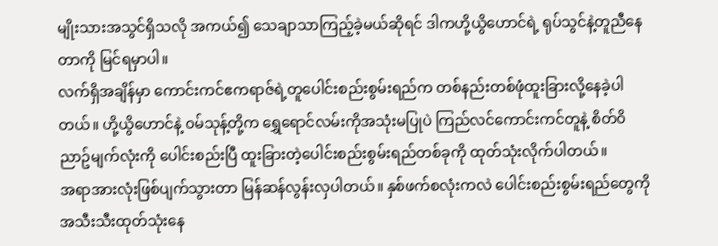မျိုးသားအသွင်ရှိသလို အကယ်၍ သေချာသာကြည့်ခဲ့မယ်ဆိုရင် ဒါကဟို့ယွိဟောင်ရဲ့ ရုပ်သွင်နဲ့တူညီနေတာကို မြင်ရမှာပါ။
လက်ရှိအချိန်မှာ ကောင်းကင်ဧကရာဇ်ရဲ့တူပေါင်းစည်းစွမ်းရည်က တစ်နည်းတစ်ဖုံထူးခြားလို့နေခဲ့ပါတယ်။ ဟို့ယွိဟောင်နဲ့ ၀မ်သုန့်တို့က ရွှေရောင်လမ်းကိုအသုံးမပြုပဲ ကြည်လင်ကောင်းကင်တူနဲ့ စိတ်၀ိညာဥ်မျက်လုံးကို ပေါင်းစည်းပြီ ထူးခြားတဲ့ပေါင်းစည်းစွမ်းရည်တစ်ခုကို ထုတ်သုံးလိုက်ပါတယ်။
အရာအားလုံးဖြစ်ပျက်သွားတာ မြန်ဆန်လွန်းလှပါတယ်။ နှစ်ဖက်စလုံးကလဲ ပေါင်းစည်းစွမ်းရည်တွေကို အသီးသီးထုတ်သုံးနေ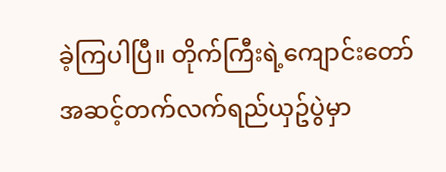ခဲ့ကြပါပြီ။ တိုက်ကြီးရဲ့ကျောင်းတော်အဆင့်တက်လက်ရည်ယှဥ်ပွဲမှာ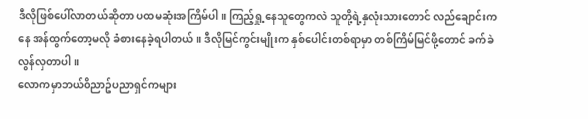ဒီလိုဖြစ်ပေါ်လာတယ်ဆိုတာ ပထမဆုံးအကြိမ်ပါ။ ကြည့်ရှု့နေသူတွေကလဲ သူတို့ရဲ့နှလုံးသားတောင် လည်ချောင်းကနေ အန်ထွက်တော့မလို ခံစားနေခဲ့ရပါတယ်။ ဒီလိုမြင်ကွင်းမျိုးက နှစ်ပေါင်းတစ်ရာမှာ တစ်ကြိမ်မြင်ဖို့တောင် ခက်ခဲလွန်လှတာပါ။
လောကမှာဘယ်၀ိညာဥ်ပညာရှင်ကများ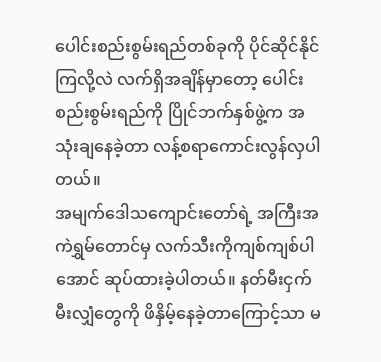ပေါင်းစည်းစွမ်းရည်တစ်ခုကို ပိုင်ဆိုင်နိုင်ကြလို့လဲ လက်ရှိအချိန်မှာတော့ ပေါင်းစည်းစွမ်းရည်ကို ပြိုင်ဘက်နှစ်ဖွဲ့က အသုံးချနေခဲ့တာ လန့်စရာကောင်းလွန်လှပါတယ်။
အမျက်ဒေါသကျောင်းတော်ရဲ့ အကြီးအကဲရွှမ်တောင်မှ လက်သီးကိုကျစ်ကျစ်ပါအောင် ဆုပ်ထားခဲ့ပါတယ်။ နတ်မီးငှက်မီးလျှံတွေကို ဖိနှိမ့်နေခဲ့တာကြောင့်သာ မ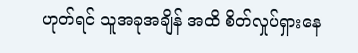ဟုတ်ရင် သူအခုအချိန် အထိ စိတ်လှုပ်ရှားနေ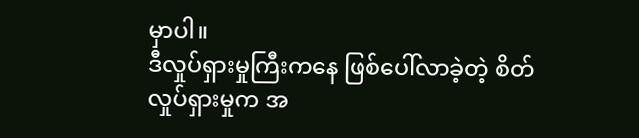မှာပါ။
ဒီလှုပ်ရှားမှုကြီးကနေ ဖြစ်ပေါ်လာခဲ့တဲ့ စိတ်လှုပ်ရှားမှုက အ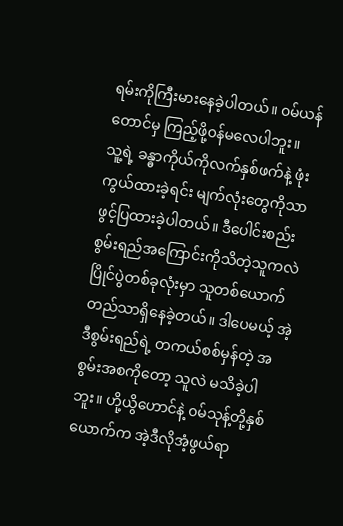ရမ်းကိုကြီးမားနေခဲ့ပါတယ်။ ၀မ်ယန်တောင်မှ ကြည့်ဖို့၀န်မလေပါဘူး။ သူ့ရဲ့ ခန္ဓာကိုယ်ကိုလက်နှစ်ဖက်နဲ့ ဖုံးကွယ်ထားခဲ့ရင်း မျက်လုံးတွေကိုသာ ဖွင့်ပြထားခဲ့ပါတယ်။ ဒီပေါင်းစည်းစွမ်းရည်အကြောင်းကိုသိတဲ့သူကလဲ ပြိုင်ပွဲတစ်ခုလုံးမှာ သူတစ်ယောက်တည်သာရှိနေခဲ့တယ်။ ဒါပေမယ့် အဲ့ဒီစွမ်းရည်ရဲ့ တကယ်စစ်မှန်တဲ့ အစွမ်းအစကိုတော့ သူလဲ မသိခဲ့ပါဘူး။ ဟို့ယွိဟောင်နဲ့ ၀မ်သုန့်တို့နှစ်ယောက်က အဲ့ဒီလိုအံ့ဖွယ်ရာ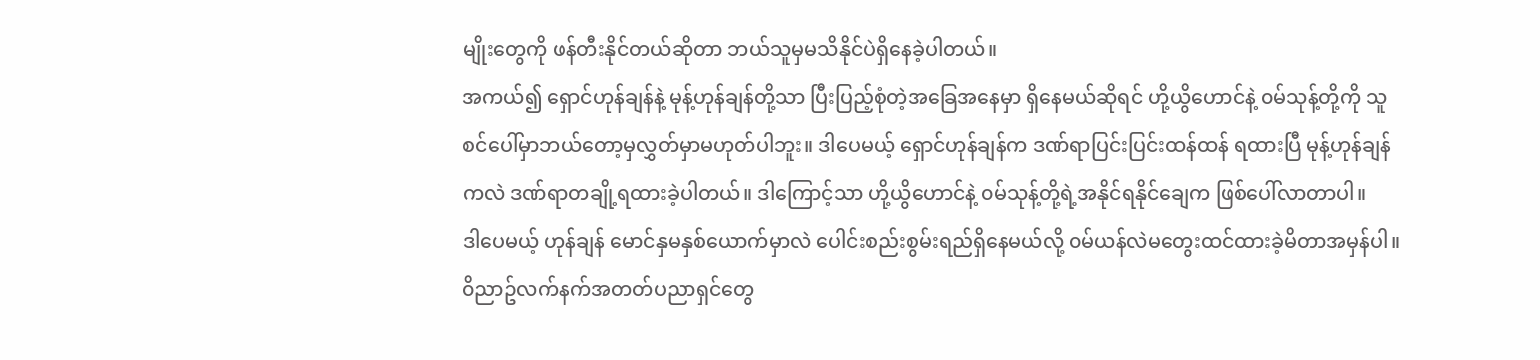မျိုးတွေကို ဖန်တီးနိုင်တယ်ဆိုတာ ဘယ်သူမှမသိနိုင်ပဲရှိနေခဲ့ပါတယ်။
အကယ်၍ ရှောင်ဟုန်ချန်နဲ့ မုန့်ဟုန်ချန်တို့သာ ပြီးပြည့်စုံတဲ့အခြေအနေမှာ ရှိနေမယ်ဆိုရင် ဟို့ယွိဟောင်နဲ့ ၀မ်သုန့်တို့ကို သူစင်ပေါ်မှာဘယ်တော့မှလွှတ်မှာမဟုတ်ပါဘူး။ ဒါပေမယ့် ရှောင်ဟုန်ချန်က ဒဏ်ရာပြင်းပြင်းထန်ထန် ရထားပြီ မုန့်ဟုန်ချန်ကလဲ ဒဏ်ရာတချို့ရထားခဲ့ပါတယ်။ ဒါကြောင့်သာ ဟို့ယွိဟောင်နဲ့ ၀မ်သုန့်တို့ရဲ့အနိုင်ရနိုင်ချေက ဖြစ်ပေါ်လာတာပါ။
ဒါပေမယ့် ဟုန်ချန် မောင်နှမနှစ်ယောက်မှာလဲ ပေါင်းစည်းစွမ်းရည်ရှိနေမယ်လို့ ၀မ်ယန်လဲမတွေးထင်ထားခဲ့မိတာအမှန်ပါ။ ၀ိညာဥ်လက်နက်အတတ်ပညာရှင်တွေ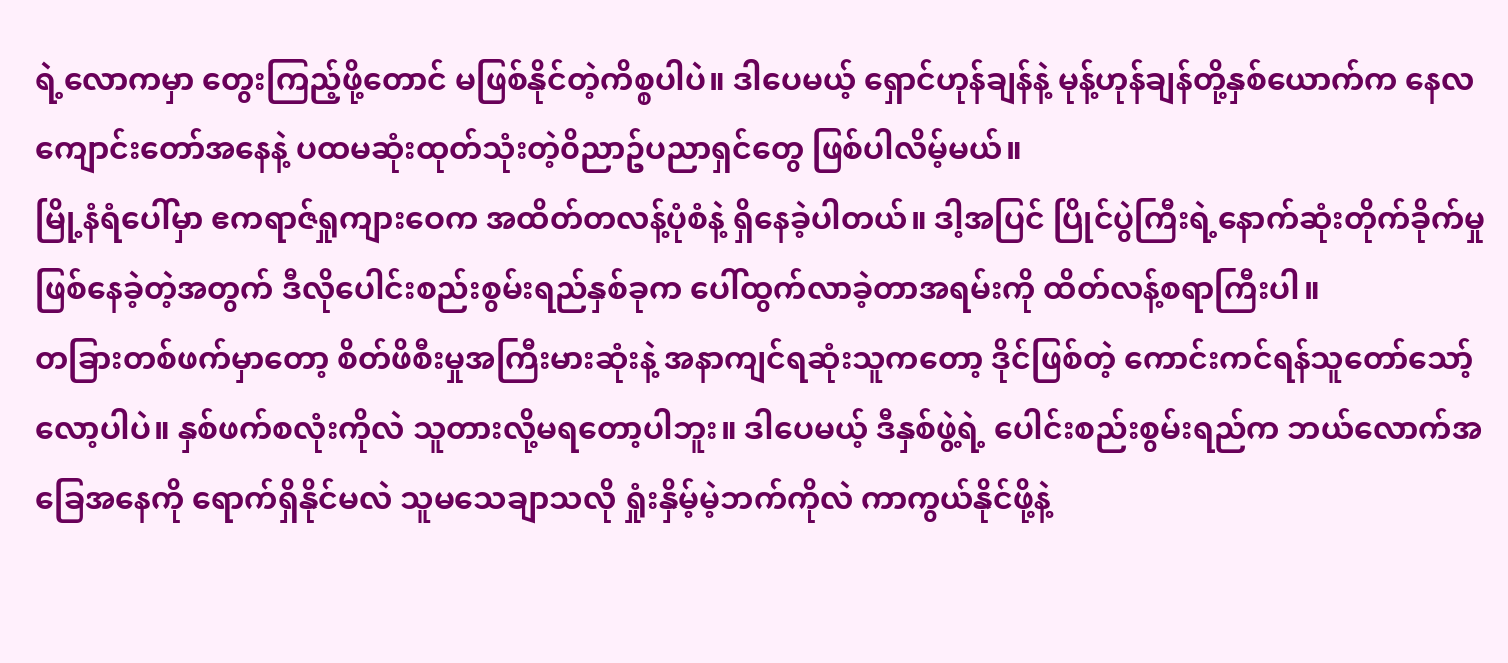ရဲ့လောကမှာ တွေးကြည့်ဖို့တောင် မဖြစ်နိုင်တဲ့ကိစ္စပါပဲ။ ဒါပေမယ့် ရှောင်ဟုန်ချန်နဲ့ မုန့်ဟုန်ချန်တို့နှစ်ယောက်က နေလကျောင်းတော်အနေနဲ့ ပထမဆုံးထုတ်သုံးတဲ့၀ိညာဥ်ပညာရှင်တွေ ဖြစ်ပါလိမ့်မယ်။
မြို့နံရံပေါ်မှာ ဧကရာဇ်ရှုကျားဝေက အထိတ်တလန့်ပုံစံနဲ့ ရှိနေခဲ့ပါတယ်။ ဒါ့အပြင် ပြိုင်ပွဲကြီးရဲ့နောက်ဆုံးတိုက်ခိုက်မှုဖြစ်နေခဲ့တဲ့အတွက် ဒီလိုပေါင်းစည်းစွမ်းရည်နှစ်ခုက ပေါ်ထွက်လာခဲ့တာအရမ်းကို ထိတ်လန့်စရာကြီးပါ။
တခြားတစ်ဖက်မှာတော့ စိတ်ဖိစီးမှုအကြီးမားဆုံးနဲ့ အနာကျင်ရဆုံးသူကတော့ ဒိုင်ဖြစ်တဲ့ ကောင်းကင်ရန်သူတော်သော့်လော့ပါပဲ။ နှစ်ဖက်စလုံးကိုလဲ သူတားလို့မရတော့ပါဘူး။ ဒါပေမယ့် ဒီနှစ်ဖွဲ့ရဲ့ ပေါင်းစည်းစွမ်းရည်က ဘယ်လောက်အခြေအနေကို ရောက်ရှိနိုင်မလဲ သူမသေချာသလို ရှုံးနှိမ့်မဲ့ဘက်ကိုလဲ ကာကွယ်နိုင်ဖို့နဲ့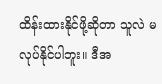ထိန်းထားနိုင်ဖို့ဆိုတာ သူလဲ မလုပ်နိုင်ပါဘူး။ ဒီအ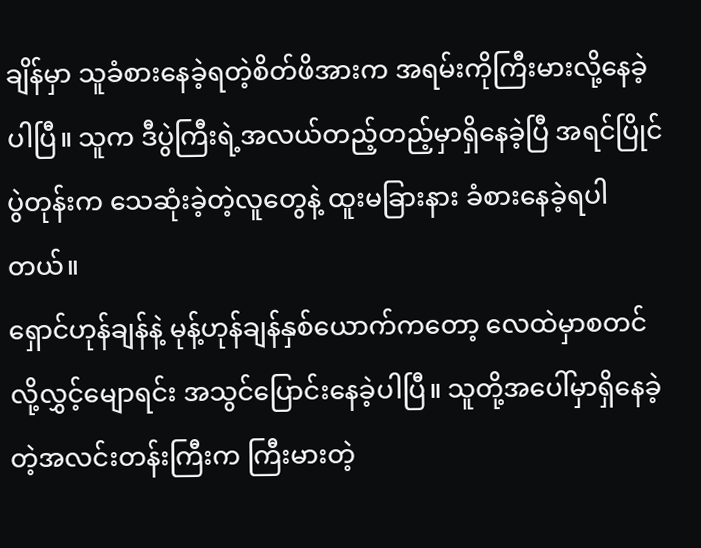ချိန်မှာ သူခံစားနေခဲ့ရတဲ့စိတ်ဖိအားက အရမ်းကိုကြီးမားလို့နေခဲ့ပါပြီ။ သူက ဒီပွဲကြီးရဲ့အလယ်တည့်တည့်မှာရှိနေခဲ့ပြီ အရင်ပြိုင်ပွဲတုန်းက သေဆုံးခဲ့တဲ့လူတွေနဲ့ ထူးမခြားနား ခံစားနေခဲ့ရပါတယ်။
ရှောင်ဟုန်ချန်နဲ့ မုန့်ဟုန်ချန်နှစ်ယောက်ကတော့ လေထဲမှာစတင်လို့လွှင့်မျောရင်း အသွင်ပြောင်းနေခဲ့ပါပြီ။ သူတို့အပေါ်မှာရှိနေခဲ့တဲ့အလင်းတန်းကြီးက ကြီးမားတဲ့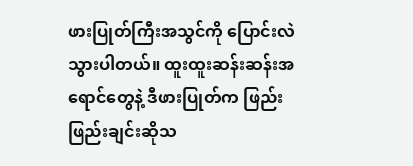ဖားပြုတ်ကြီးအသွင်ကို ပြောင်းလဲသွားပါတယ်။ ထူးထူးဆန်းဆန်းအရောင်တွေနဲ့ ဒီဖားပြုတ်က ဖြည်းဖြည်းချင်းဆိုသ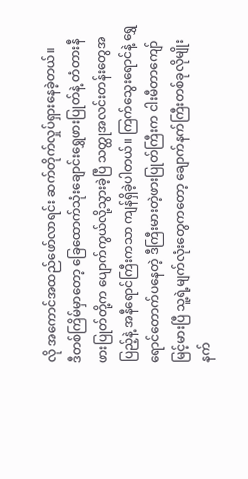လို အကောင်အထည်ဖော်လာရင်း ဆက်တိုက်လှုပ်ရှားနေခဲ့တယ်။
ဒီတစ်ကြိမ်မှာတော့ ခြေထောက်သုံးချောင်းရွှေဖားပြုတ်နဲ့ တံတားနီဖားပြုတ်တို့က ပျောက်ကွယ်လို့သွားခဲ့ပြီ သတ္ထုအလင်းတန်းတွေအပြည့်နဲ့ အနီရောင်ကြီးကသာ ကျန်ရှိခဲ့ပါတယ်။ ကြက်သွေးရောင်နဲ့ ရွှေရောင်တောက်ပနေတဲ့ ဒီကြီးမားတဲ့ဖားပြုတ်ကြီးက ငါးမီတာကျော်မြင့်မားပြီ သူ့ရဲ့မျက်လုံးတွေကတော့ ချောက်နက်ကြီးတစ်ခုလိုမျိုး နက်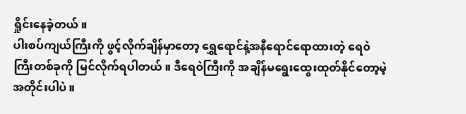ရှိုင်းနေခဲ့တယ်။
ပါးစပ်ကျယ်ကြီးကို ဖွင့်လိုက်ချိန်မှာတော့ ရွှေရောင်နဲ့အနီရောင်ရောထားတဲ့ ရေ၀ဲကြီးတစ်ခုကို မြင်လိုက်ရပါတယ်။ ဒီရေ၀ဲကြီးကို အချိန်မရွေးထွေးထုတ်နိုင်တော့မဲ့အတိုင်းပါပဲ။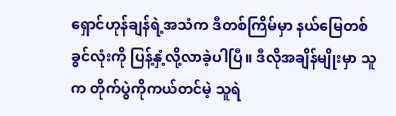ရှောင်ဟုန်ချန်ရဲ့အသံက ဒီတစ်ကြိမ်မှာ နယ်မြေတစ်ခွင်လုံးကို ပြန့်နှံ့လို့လာခဲ့ပါပြီ။ ဒီလိုအချိန်မျိုးမှာ သူက တိုက်ပွဲကိုကယ်တင်မဲ့ သူရဲ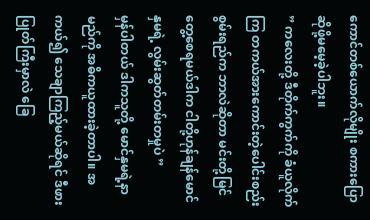ကောင်တစ်ယောက်လိုမျိုး စကားပြောဆိုဖို့မမေ့ခဲ့ပါဘူး။
” ကလေးတို့ ဒီတိုက်ကွက်ကို ခံယူလိုက်ကြ တကယ်အားကောင်းတဲ့ပေါင်းစည်းစွမ်းရည်က ဘာလဲဆိုတာ မင်းတို့မြင်တွေ့စေရမယ်ဒါက ငါတို့ဟုန်ချန်မောင်နှမရဲ့ လွမ်းဆွတ်တမ်းတမှုပဲ ”
မှန်ပါတယ် ဒါကသူတို့ မောင်နှမရဲ့နာမည်ကို အဓိကယူထားခဲ့တာပါ။ အကယ်၍ သေချာကြည့်မယ်ဆိုရင် ဒီဖားပြုတ်ကြီးမှာလဲ ခြေ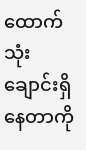ထောက်သုံးချောင်းရှိနေတာကို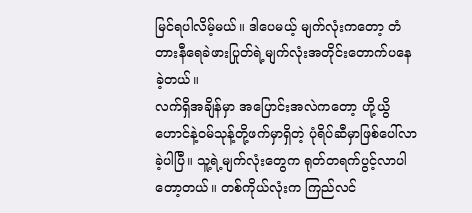မြင်ရပါလိမ့်မယ်။ ဒါပေမယ့် မျက်လုံးကတော့ တံတားနီရေခဲဖားပြုတ်ရဲ့မျက်လုံးအတိုင်းတောက်ပနေခဲ့တယ်။
လက်ရှိအချိန်မှာ အပြောင်းအလဲကတော့ ဟို့ယွိဟောင်နဲ့၀မ်သုန့်တို့ဖက်မှာရှိတဲ့ ပုံရိပ်ဆီမှာဖြစ်ပေါ်လာခဲ့ပါပြီ။ သူ့ရဲ့မျက်လုံးတွေက ရုတ်တရက်ပွင့်လာပါတော့တယ်။ တစ်ကိုယ်လုံးက ကြည်လင်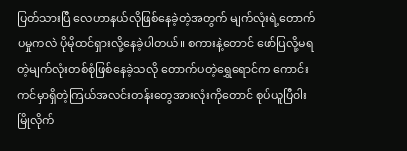ပြတ်သားပြီ လေဟာနယ်လိုဖြစ်နေခဲ့တဲ့အတွက် မျက်လုံးရဲ့တောက်ပမှုကလဲ ပိုမိုထင်ရှားလို့နေခဲ့ပါတယ်။ စကားနဲ့တောင် ဖော်ပြလို့မရတဲ့မျက်လုံးတစ်စုံဖြစ်နေခဲ့သလို တောက်ပတဲ့ရွှေရောင်က ကောင်းကင်မှာရှိတဲ့ကြယ်အလင်းတန်းတွေအားလုံးကိုတောင် စုပ်ယူပြီ၀ါးမြိုလိုက်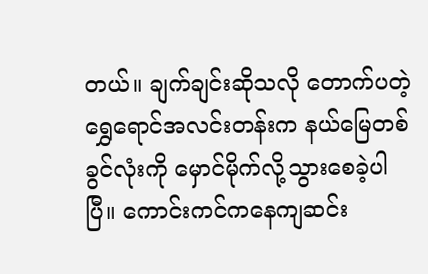တယ်။ ချက်ချင်းဆိုသလို တောက်ပတဲ့ရွှေရောင်အလင်းတန်းက နယ်မြေတစ်ခွင်လုံးကို မှောင်မိုက်လို့သွားစေခဲ့ပါပြီ။ ကောင်းကင်ကနေကျဆင်း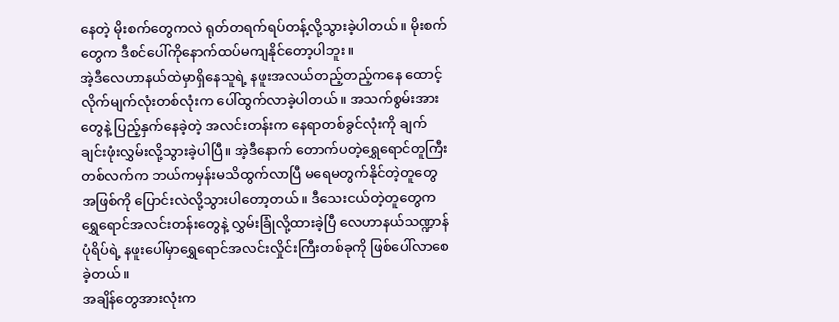နေတဲ့ မိုးစက်တွေကလဲ ရုတ်တရက်ရပ်တန့်လို့သွားခဲ့ပါတယ်။ မိုးစက်တွေက ဒီစင်ပေါ်ကိုနောက်ထပ်မကျနိုင်တော့ပါဘူး။
အဲ့ဒီလေဟာနယ်ထဲမှာရှိနေသူရဲ့ နဖူးအလယ်တည့်တည့်ကနေ ထောင့်လိုက်မျက်လုံးတစ်လုံးက ပေါ်ထွက်လာခဲ့ပါတယ်။ အသက်စွမ်းအားတွေနဲ့ ပြည့်နှက်နေခဲ့တဲ့ အလင်းတန်းက နေရာတစ်ခွင်လုံးကို ချက်ချင်းဖုံးလွှမ်းလို့သွားခဲ့ပါပြီ။ အဲ့ဒီနောက် တောက်ပတဲ့ရွှေရောင်တူကြီးတစ်လက်က ဘယ်ကမှန်းမသိထွက်လာပြီ မရေမတွက်နိုင်တဲ့တူတွေအဖြစ်ကို ပြောင်းလဲလို့သွားပါတော့တယ်။ ဒီသေးငယ်တဲ့တူတွေက ရွှေရောင်အလင်းတန်းတွေနဲ့ လွှမ်းခြုံလို့ထားခဲ့ပြီ လေဟာနယ်သဏ္ဍာန်ပုံရိပ်ရဲ့ နဖူးပေါ်မှာရွှေရောင်အလင်းလှိုင်းကြီးတစ်ခုကို ဖြစ်ပေါ်လာစေခဲ့တယ်။
အချိန်တွေအားလုံးက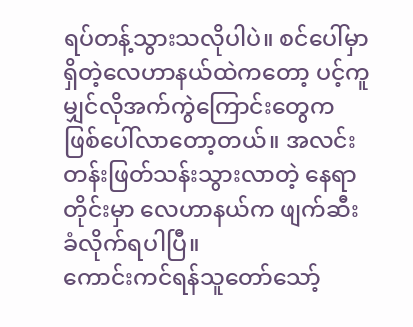ရပ်တန့်သွားသလိုပါပဲ။ စင်ပေါ်မှာရှိတဲ့လေဟာနယ်ထဲကတော့ ပင့်ကူမျှင်လိုအက်ကွဲကြောင်းတွေက ဖြစ်ပေါ်လာတော့တယ်။ အလင်းတန်းဖြတ်သန်းသွားလာတဲ့ နေရာတိုင်းမှာ လေဟာနယ်က ဖျက်ဆီးခံလိုက်ရပါပြီ။
ကောင်းကင်ရန်သူတော်သော့်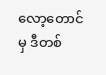လော့တောင်မှ ဒီတစ်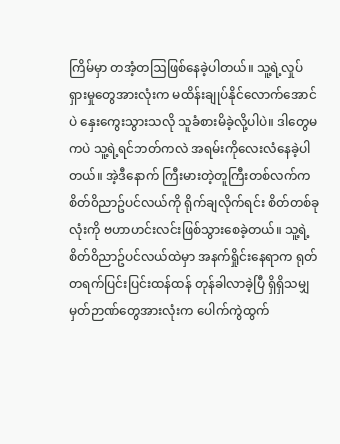ကြိမ်မှာ တအံ့တဩဖြစ်နေခဲ့ပါတယ်။ သူ့ရဲ့လှုပ်ရှားမှုတွေအားလုံးက မထိန်းချုပ်နိုင်လောက်အောင်ပဲ နှေးကွေးသွားသလို သူခံစားမိခဲ့လို့ပါပဲ။ ဒါတွေမကပဲ သူ့ရဲ့ရင်ဘတ်ကလဲ အရမ်းကိုလေးလံနေခဲ့ပါတယ်။ အဲ့ဒီနောက် ကြီးမားတဲ့တူကြီးတစ်လက်က စိတ်၀ိညာဥ်ပင်လယ်ကို ရိုက်ချလိုက်ရင်း စိတ်တစ်ခုလုံးကို ဗဟာဟင်းလင်းဖြစ်သွားစေခဲ့တယ်။ သူ့ရဲ့စိတ်၀ိညာဥ်ပင်လယ်ထဲမှာ အနက်ရှိုင်းနေရာက ရုတ်တရက်ပြင်းပြင်းထန်ထန် တုန်ခါလာခဲ့ပြီ ရှိရှိသမျှမှတ်ဉာဏ်တွေအားလုံးက ပေါက်ကွဲထွက်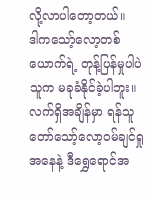လို့လာပါတော့တယ်။
ဒါကသော့်လော့တစ်ယောက်ရဲ့ တုန့်ပြန်မှုပါပဲ သူက မခုခံနိုင်ခဲ့ပါဘူး။ လက်ရှိအချိန်မှာ ရန်သူတော်သော့်လော့၀မ်ချင်ရှုအနေနဲ့ ဒီရွှေရောင်အ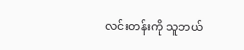လင်းတန်းကို သူဘယ်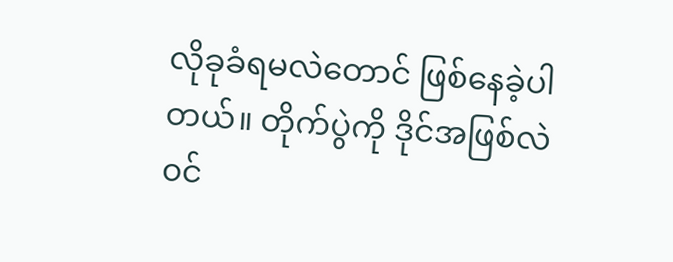လိုခုခံရမလဲတောင် ဖြစ်နေခဲ့ပါတယ်။ တိုက်ပွဲကို ဒိုင်အဖြစ်လဲ၀င်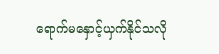ရောက်မနှောင့်ယှက်နိုင်သလို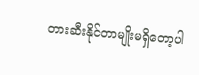တားဆီးနိုင်တာမျိုးမရှိတော့ပါ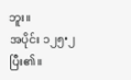ဘူး။
အပိုင်း ၁၂၅•၂ ပြီး၏။